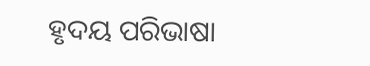ହୃଦୟ ପରିଭାଷା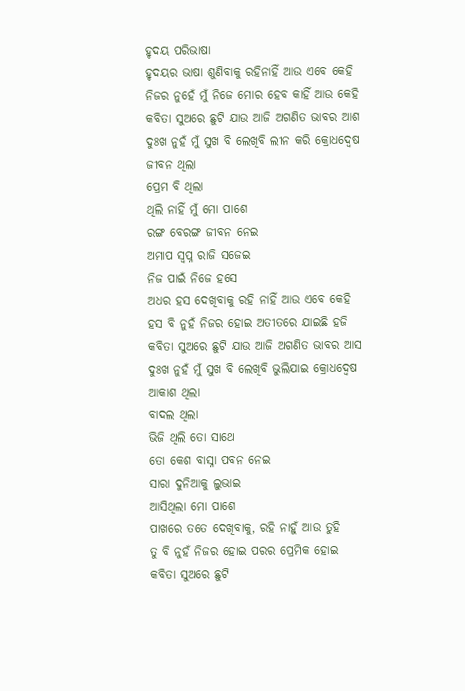ହୃଦୟ ପରିଭାଷା
ହୃଦୟର ଭାଷା ଶୁଣିବାକୁ ରହିନାହିଁ ଆଉ ଏବେ କେହି
ନିଜର ନୁହେଁ ମୁଁ ନିଜେ ମୋର ହେବ କାହିଁ ଆଉ କେହି
କବିତା ସୁଅରେ ଛୁଟି ଯାଉ ଆଜି ଅଗଣିତ ଭାବର ଆଶ
ଦୁଃଖ ନୁହଁ ମୁଁ ସୁଖ ବି ଲେଖିବି ଲୀନ କରି କ୍ରୋଧଦ୍ୱେଷ
ଜୀବନ ଥିଲା
ପ୍ରେମ ବି ଥିଲା
ଥିଲି ନାହିଁ ମୁଁ ମୋ ପାଶେ
ରଙ୍ଗ ବେରଙ୍ଗ ଜୀବନ ନେଇ
ଅମାପ ସ୍ୱପ୍ନ ରାଜି ସଜେଇ
ନିଜ ପାଇଁ ନିଜେ ହସେ
ଅଧର ହସ ଦେଖିବାକୁ ରହି ନାହିଁ ଆଉ ଏବେ କେହି
ହସ ବି ନୁହଁ ନିଜର ହୋଇ ଅତୀତରେ ଯାଇଛି ହଜି
କବିତା ସୁଅରେ ଛୁଟି ଯାଉ ଆଜି ଅଗଣିତ ଭାବର ଆସ
ଦୁଃଖ ନୁହଁ ମୁଁ ସୁଖ ବି ଲେଖିବି ଭୁଲିଯାଇ କ୍ରୋଧଦ୍ଵେଷ
ଆକାଶ ଥିଲା
ବାଦଲ ଥିଲା
ଭିଜି ଥିଲି ତୋ ସାଥେ
ତୋ କେଶ ବାସ୍ନା ପବନ ନେଇ
ସାରା ଦୁନିଆକୁ ଲୁଭାଇ
ଆସିଥିଲା ମୋ ପାଶେ
ପାଖରେ ତତେ ଦେଖିବାକୁ, ରହି ନାହୁଁ ଆଉ ତୁହି
ତୁ ବି ନୁହଁ ନିଜର ହୋଇ ପରର ପ୍ରେମିକ ହୋଇ
କବିତା ସୁଅରେ ଛୁଟି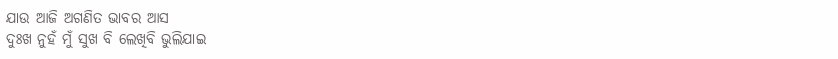ଯାଉ ଆଜି ଅଗଣିତ ଭାବର ଆସ
ଦୁଃଖ ନୁହଁ ମୁଁ ସୁଖ ବି ଲେଖିବି ଭୁଲିଯାଇ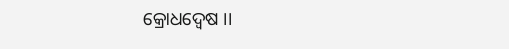କ୍ରୋଧଦ୍ଵେଷ ।।